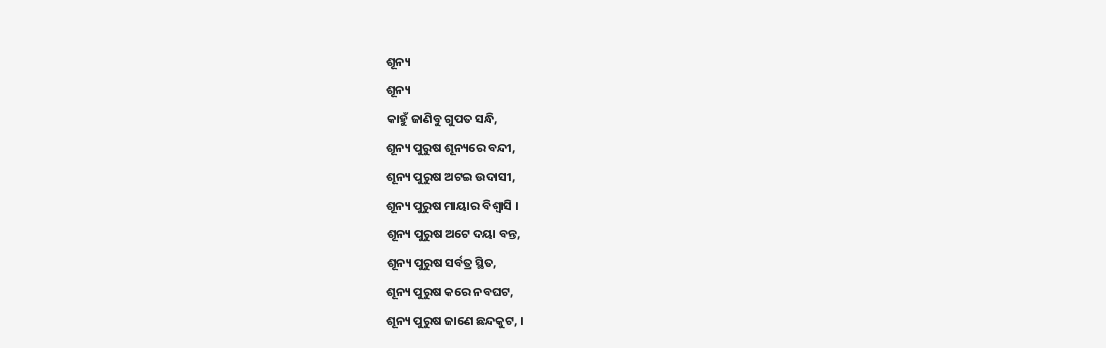ଶୂନ୍ୟ
ଶୂନ୍ୟ
କାହୁଁ ଜାଣିବୁ ଗୁପତ ସନ୍ଧି,
ଶୂନ୍ୟ ପୁରୁଷ ଶୂନ୍ୟରେ ବନ୍ଦୀ,
ଶୂନ୍ୟ ପୁରୁଷ ଅଟଇ ଉଦାସୀ,
ଶୂନ୍ୟ ପୁରୁଷ ମାୟାର ବିଶ୍ଵାସି ।
ଶୂନ୍ୟ ପୁରୁଷ ଅଟେ ଦୟା ବନ୍ତ,
ଶୂନ୍ୟ ପୁରୁଷ ସର୍ବତ୍ର ସ୍ଥିତ,
ଶୂନ୍ୟ ପୁରୁଷ କରେ ନବଘଟ,
ଶୂନ୍ୟ ପୁରୁଷ ଜାଣେ ଛନ୍ଦକୁଟ, ।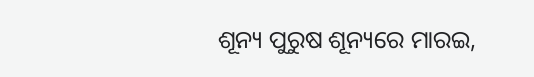ଶୂନ୍ୟ ପୁରୁଷ ଶୂନ୍ୟରେ ମାରଇ,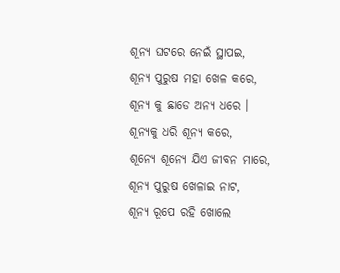ଶୂନ୍ୟ ଘଟରେ ନେଇଁ ସ୍ଥାପଇ,
ଶୂନ୍ୟ ପୁରୁଷ ମହା ଖେଳ କରେ,
ଶୂନ୍ୟ କୁ ଛାଡେ ଅନ୍ୟ ଧରେ ।
ଶୂନ୍ୟକୁ ଧରି ଶୂନ୍ୟ କରେ,
ଶୂନ୍ୟେ ଶୂନ୍ୟେ ଯିଏ ଜୀବନ ମାରେ,
ଶୂନ୍ୟ ପୁରୁଷ ଖେଳାଇ ନାଟ,
ଶୂନ୍ୟ ରୂପେ ରହି ଖୋଲେ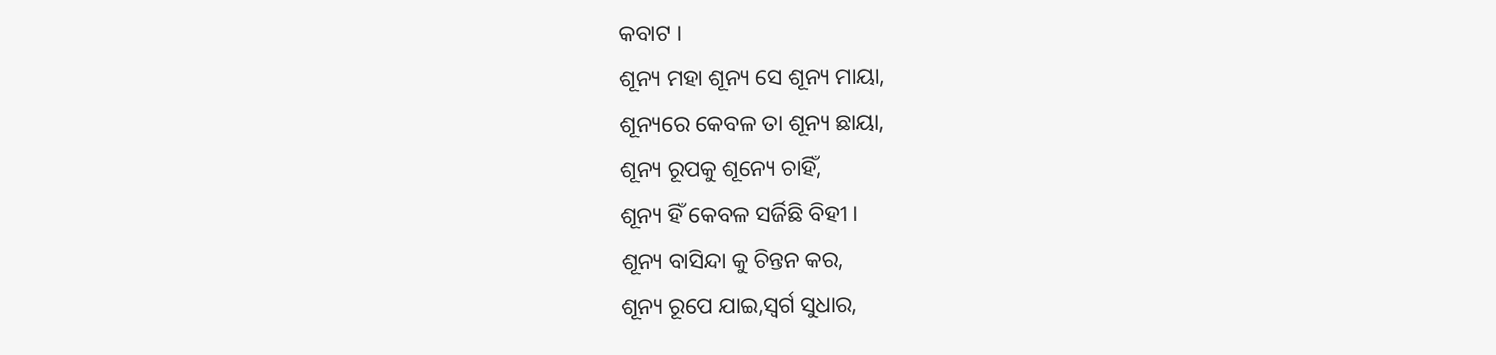କବାଟ ।
ଶୂନ୍ୟ ମହା ଶୂନ୍ୟ ସେ ଶୂନ୍ୟ ମାୟା,
ଶୂନ୍ୟରେ କେବଳ ତା ଶୂନ୍ୟ ଛାୟା,
ଶୂନ୍ୟ ରୂପକୁ ଶୂନ୍ୟେ ଚାହିଁ,
ଶୂନ୍ୟ ହିଁ କେବଳ ସର୍ଜିଛି ବିହୀ ।
ଶୂନ୍ୟ ବାସିନ୍ଦା କୁ ଚିନ୍ତନ କର,
ଶୂନ୍ୟ ରୂପେ ଯାଇ,ସ୍ୱର୍ଗ ସୁଧାର,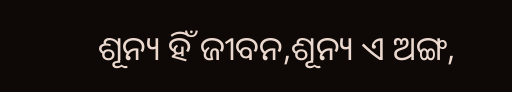ଶୂନ୍ୟ ହିଁ ଜୀବନ,ଶୂନ୍ୟ ଏ ଅଙ୍ଗ,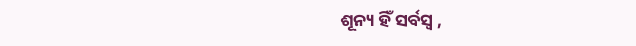ଶୂନ୍ୟ ହିଁ ସର୍ବସ୍ବ ,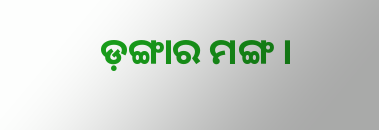ଡ଼ଙ୍ଗାର ମଙ୍ଗ ।